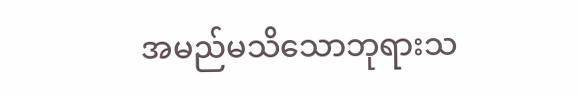အမည်မသိသောဘုရားသ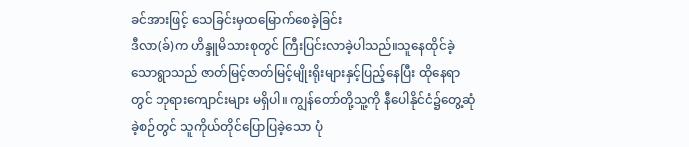ခင်အားဖြင့် သေခြင်းမှထမြောက်စေခဲ့ခြင်း
ဒီလာ(ခ်)က ဟိန္ဒူမိသားစုတွင် ကြီးပြင်းလာခဲ့ပါသည်။သူနေထိုင်ခဲ့သောရွာသည် ဇာတ်မြင့်ဇာတ်မြင့်မျိုးရိုးများနှင့်ပြည့်နေပြီး ထိုနေရာတွင် ဘုရားကျောင်းများ မရှိပါ။ ကျွန်တော်တို့သူ့ကို နီပေါနိုင်ငံ၌တွေ့ဆုံခဲ့စဉ်တွင် သူကိုယ်တိုင်ပြောပြခဲ့သော ပုံ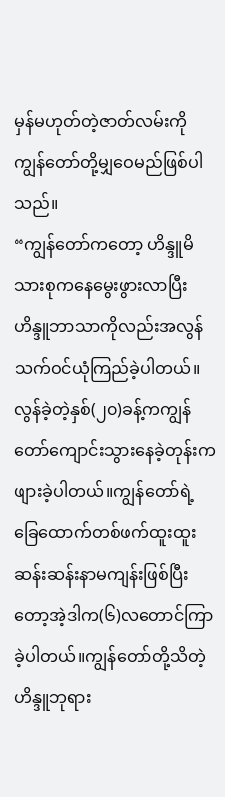မှန်မဟုတ်တဲ့ဇာတ်လမ်းကိုကျွန်တော်တို့မျှဝေမည်ဖြစ်ပါသည်။
“ကျွန်တော်ကတော့ ဟိန္ဒူမိသားစုကနေမွေးဖွားလာပြီးဟိန္ဒူဘာသာကိုလည်းအလွန်သက်ဝင်ယုံကြည်ခဲ့ပါတယ်။လွန်ခဲ့တဲ့နှစ်(၂၀)ခန့်ကကျွန်တော်ကျောင်းသွားနေခဲ့တုန်းကဖျားခဲ့ပါတယ်။ကျွန်တော်ရဲ့ခြေထောက်တစ်ဖက်ထူးထူးဆန်းဆန်းနာမကျန်းဖြစ်ပြီးတော့အဲ့ဒါက(၆)လတောင်ကြာခဲ့ပါတယ်။ကျွန်တော်တို့သိတဲ့ဟိန္ဒူဘုရား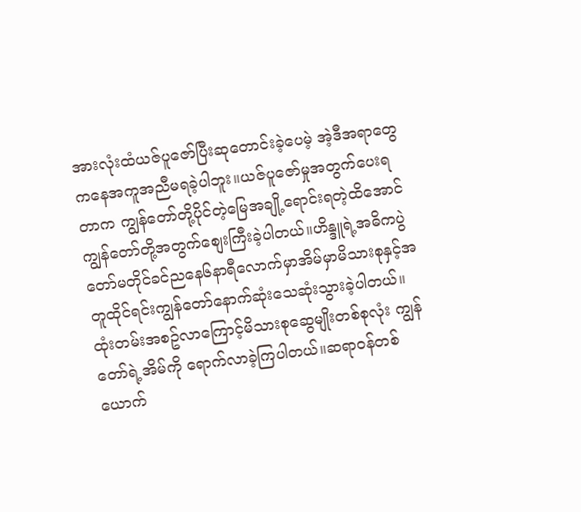အားလုံးထံယဇ်ပူဇော်ပြီးဆုတောင်းခဲ့ပေမဲ့ အဲ့ဒီအရာတွေကနေအကူအညီမရခဲ့ပါဘူး။ယဇ်ပူဇော်မှုအတွက်ပေးရတာက ကျွန်တော်တို့ပိုင်တဲ့မြေအချို့ရောင်းရတဲ့ထိအောင်ကျွန်တော်တို့အတွက်စျေးကြီးခဲ့ပါတယ်။ဟိန္ဒူရဲ့အဓိကပွဲတော်မတိုင်ခင်ညနေ၆နာရီလောက်မှာအိမ်မှာမိသားစုနှင့်အတူထိုင်ရင်းကျွန်တော်နောက်ဆုံးသေဆုံးသွားခဲ့ပါတယ်။ထုံးတမ်းအစဥ်လာကြောင့်မိသားစုဆွေမျိုးတစ်စုလုံး ကျွန်တော်ရဲ့အိမ်ကို ရောက်လာခဲ့ကြပါတယ်။ဆရာဝန်တစ်ယောက်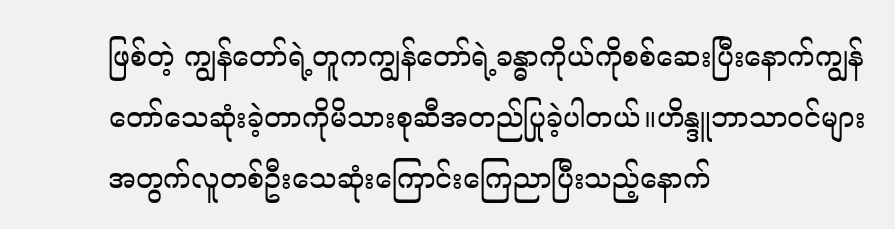ဖြစ်တဲ့ ကျွန်တော်ရဲ့တူကကျွန်တော်ရဲ့ခန္ဓာကိုယ်ကိုစစ်ဆေးပြီးနောက်ကျွန်တော်သေဆုံးခဲ့တာကိုမိသားစုဆီအတည်ပြုခဲ့ပါတယ်။ဟိန္ဒူဘာသာဝင်များအတွက်လူတစ်ဦးသေဆုံးကြောင်းကြေညာပြီးသည့်နောက်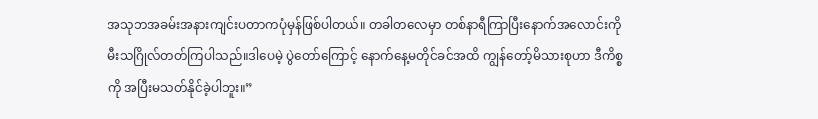အသုဘအခမ်းအနားကျင်းပတာကပုံမှန်ဖြစ်ပါတယ်။ တခါတလေမှာ တစ်နာရီကြာပြီးနောက်အလောင်းကိုမီးသဂြိုလ်တတ်ကြပါသည်။ဒါပေမဲ့ ပွဲတော်ကြောင့် နောက်နေ့မတိုင်ခင်အထိ ကျွန်တော့်မိသားစုဟာ ဒီကိစ္စကို အပြီးမသတ်နိုင်ခဲ့ပါဘူး။”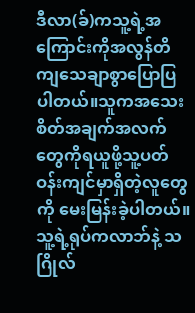ဒီလာ(ခ်)ကသူ့ရဲ့အကြောင်းကိုအလွန်တိကျသေချာစွာပြောပြပါတယ်။သူကအသေးစိတ်အချက်အလက်တွေကိုရယူဖို့သူ့ပတ်ဝန်းကျင်မှာရှိတဲ့လူတွေကို မေးမြန်းခဲ့ပါတယ်။သူ့ရဲ့ရုပ်ကလာဘ်နဲ့ သဂြိုလ်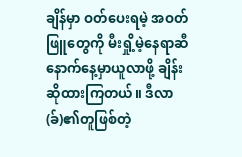ချိန်မှာ ဝတ်ပေးရမဲ့ အဝတ်ဖြူတွေကို မီးရှို့မဲ့နေရာဆီ နောက်နေ့မှာယူလာဖို့ ချိန်းဆိုထားကြတယ်။ ဒီလာ(ခ်)၏တူဖြစ်တဲ့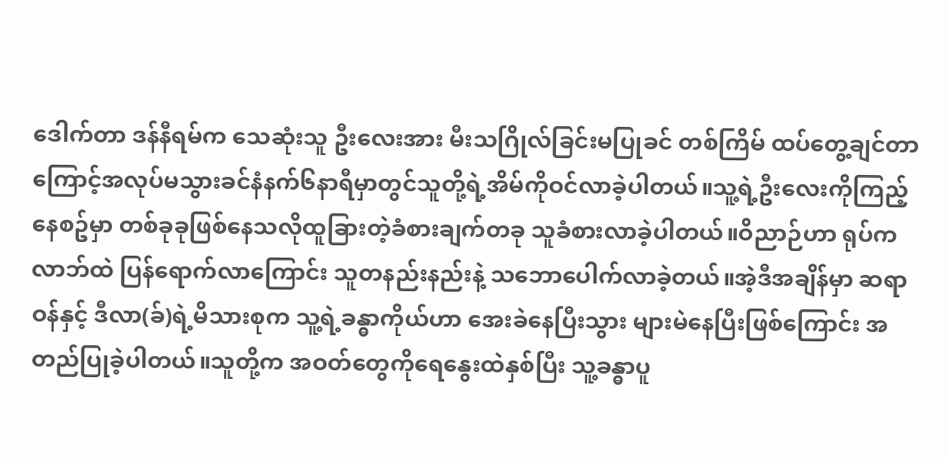ဒေါက်တာ ဒန်နီရမ်က သေဆုံးသူ ဦးလေးအား မီးသဂြိုလ်ခြင်းမပြုခင် တစ်ကြိမ် ထပ်တွေ့ချင်တာကြောင့်အလုပ်မသွားခင်နံနက်၆နာရီမှာတွင်သူတို့ရဲ့အိမ်ကိုဝင်လာခဲ့ပါတယ်။သူ့ရဲ့ဦးလေးကိုကြည့်နေစဥ်မှာ တစ်ခုခုဖြစ်နေသလိုထူခြားတဲ့ခံစားချက်တခု သူခံစားလာခဲ့ပါတယ်။ဝိညာဉ်ဟာ ရုပ်ကလာဘ်ထဲ ပြန်ရောက်လာကြောင်း သူတနည်းနည်းနဲ့ သဘောပေါက်လာခဲ့တယ်။အဲ့ဒီအချိန်မှာ ဆရာဝန်နှင့် ဒီလာ(ခ်)ရဲ့မိသားစုက သူ့ရဲ့ခန္ဓာကိုယ်ဟာ အေးခဲနေပြီးသွား များမဲနေပြီးဖြစ်ကြောင်း အတည်ပြုခဲ့ပါတယ်။သူတို့က အဝတ်တွေကိုရေနွေးထဲနှစ်ပြီး သူ့ခန္ဓာပူ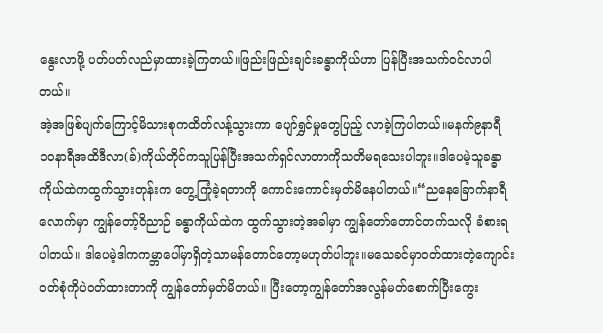နွေးလာဖို့ ပတ်ပတ်လည်မှာထားခဲ့ကြတယ်။ဖြည်းဖြည်းချင်းခန္ဓာကိုယ်ဟာ ပြန်ပြီးအသက်ဝင်လာပါတယ်။
အဲ့အဖြစ်ပျက်ကြောင့်မိသားစုကထိတ်လန့်သွားကာ ပျော်ရွှင်မှုတွေပြည့် လာခဲ့ကြပါတယ်။မနက်၉နာရီ၁၀နာရီအထိဒီလာ(ခ်)ကိုယ်တိုင်ကသူပြန်ပြီးအသက်ရှင်လာတာကိုသတိမရသေးပါဘူး။ဒါပေမဲ့သူခန္ဓာကိုယ်ထဲကထွက်သွားတုန်းက တွေ့ကြုံခဲ့ရတာကို ကောင်းကောင်းမှတ်မိနေပါတယ်။“ညနေခြောက်နာရီလောက်မှာ ကျွန်တော့်ဝိညာဉ် ခန္ဓာကိုယ်ထဲက ထွက်သွားတဲ့အခါမှာ ကျွန်တော်တောင်တက်သလို ခံစားရပါတယ်။ ဒါပေမဲ့ဒါကကမ္ဘာပေါ်မှာရှိတဲ့သာမန်တောင်တော့မဟုတ်ပါဘူး။မသေခင်မှာဝတ်ထားတဲ့ကျောင်းဝတ်စုံကိုပဲဝတ်ထားတာကို ကျွန်တော်မှတ်မိတယ်။ ပြီးတော့ကျွန်တော်အလွန်မတ်စောက်ပြီးကွေး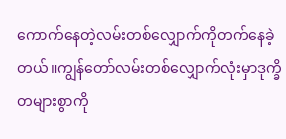ကောက်နေတဲ့လမ်းတစ်လျှောက်ကိုတက်နေခဲ့တယ်။ကျွန်တော်လမ်းတစ်လျှောက်လုံးမှာဒုက္ခိတများစွာကို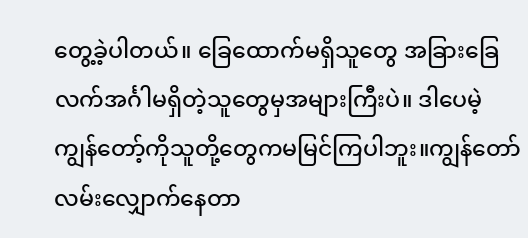တွေ့ခဲ့ပါတယ်။ ခြေထောက်မရှိသူတွေ အခြားခြေလက်အင်္ဂါမရှိတဲ့သူတွေမှအများကြီးပဲ။ ဒါပေမဲ့ကျွန်တော့်ကိုသူတို့တွေကမမြင်ကြပါဘူး။ကျွန်တော်လမ်းလျှောက်နေတာ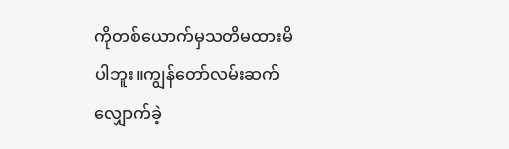ကိုတစ်ယောက်မှသတိမထားမိပါဘူး။ကျွန်တော်လမ်းဆက်လျှောက်ခဲ့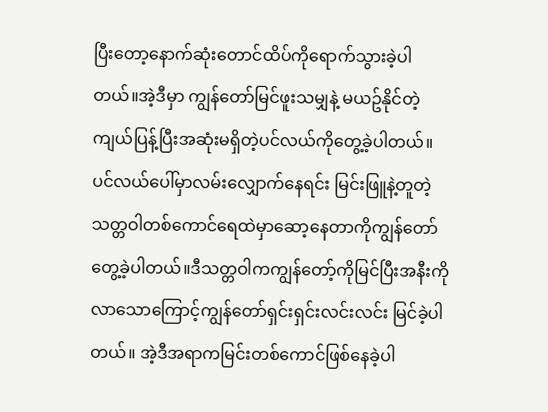ပြီးတော့နောက်ဆုံးတောင်ထိပ်ကိုရောက်သွားခဲ့ပါတယ်။အဲ့ဒီမှာ ကျွန်တော်မြင်ဖူးသမျှနဲ့ မယဥ်နိုင်တဲ့ ကျယ်ပြန့်ပြီးအဆုံးမရှိတဲ့ပင်လယ်ကိုတွေ့ခဲ့ပါတယ်။ပင်လယ်ပေါ်မှာလမ်းလျှောက်နေရင်း မြင်းဖြူနဲ့တူတဲ့သတ္တဝါတစ်ကောင်ရေထဲမှာဆော့နေတာကိုကျွန်တော်တွေ့ခဲ့ပါတယ်။ဒီသတ္တဝါကကျွန်တော့်ကိုမြင်ပြီးအနီးကိုလာသောကြောင့်ကျွန်တော်ရှင်းရှင်းလင်းလင်း မြင်ခဲ့ပါတယ်။ အဲ့ဒီအရာကမြင်းတစ်ကောင်ဖြစ်နေခဲ့ပါ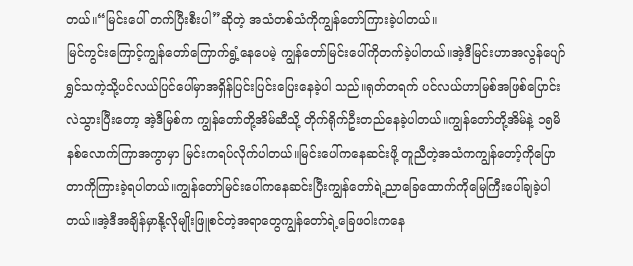တယ်။“မြင်းပေါ် တက်ပြီးစီးပါ”ဆိုတဲ့ အသံတစ်သံကိုကျွန်တော်ကြားခဲ့ပါတယ်။
မြင်ကွင်းကြောင့်ကျွန်တော်ကြောက်ရွံ့နေပေမဲ့ ကျွန်တော်မြင်းပေါ်ကိုတက်ခဲ့ပါတယ်။အဲ့ဒီမြင်းဟာအလွန်ပျော်ရွှင်သကဲ့သို့ပင်လယ်ပြင်ပေါ်မှာအရှိန်ပြင်းပြင်းပြေးနေခဲ့ပါ သည်။ရုတ်တရက် ပင်လယ်ဟာမြစ်အဖြစ်ပြောင်းလဲသွားပြီးတော့ အဲ့ဒီမြစ်က ကျွန်တော်တို့အိမ်ဆီသို့ တိုက်ရိုက်ဦးတည်နေခဲ့ပါတယ်။ကျွန်တော်တို့အိမ်နဲ့ ၁၅မိနစ်လောက်ကြာအကွာမှာ မြင်းကရပ်လိုက်ပါတယ်။မြင်းပေါ်ကနေဆင်းဖို့ တူညီတဲ့အသံကကျွန်တော့်ကိုပြောတာကိုကြားခဲ့ရပါတယ်။ကျွန်တော်မြင်းပေါ်ကနေဆင်းပြီးကျွန်တော်ရဲ့ညာခြေထောက်ကိုမြေကြီးပေါ်ချခဲ့ပါတယ်။အဲ့ဒီအချိန်မှာနို့လိုမျိုးဖြူစင်တဲ့အရာတွေကျွန်တော်ရဲ့ခြေဖဝါးကနေ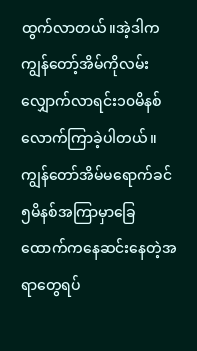ထွက်လာတယ်။အဲ့ဒါကကျွန်တော့်အိမ်ကိုလမ်းလျှောက်လာရင်း၁၀မိနစ်လောက်ကြာခဲ့ပါတယ်။ကျွန်တော်အိမ်မရောက်ခင်၅မိနစ်အကြာမှာခြေထောက်ကနေဆင်းနေတဲ့အရာတွေရပ်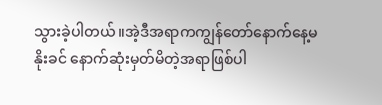သွားခဲ့ပါတယ်။အဲ့ဒီအရာကကျွန်တော်နောက်နေ့မနိုးခင် နောက်ဆုံးမှတ်မိတဲ့အရာဖြစ်ပါ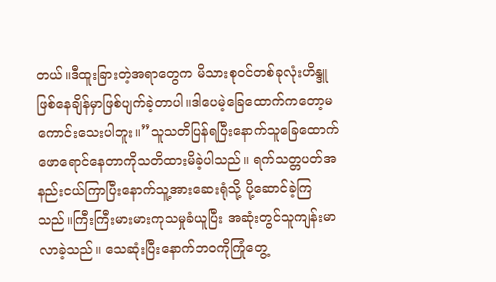တယ်။ဒီထူးခြားတဲ့အရာတွေက မိသားစုဝင်တစ်ခုလုံးဟိန္ဒူဖြစ်နေချိန်မှာဖြစ်ပျက်ခဲ့တာပါ။ဒါပေမဲ့ခြေထောက်ကတော့မကောင်းသေးပါဘူး။”သူသတိပြန်ရပြီးနောက်သူခြေထောက်ဖောရောင်နေတာကိုသတိထားမိခဲ့ပါသည်။ ရက်သတ္တပတ်အနည်းငယ်ကြာပြီးနောက်သူ့အားဆေးရုံသို့ ပို့ဆောင်ခဲ့ကြသည်။ကြီးကြီးမားမားကုသမှုခံယူပြီး အဆုံးတွင်သူကျန်းမာလာခဲ့သည်။ သေဆုံးပြီးနောက်ဘဝကိုကြုံတွေ့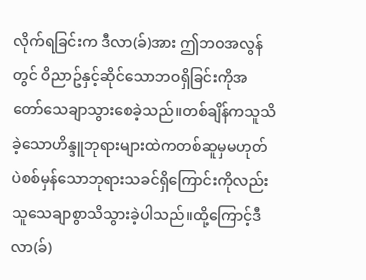လိုက်ရခြင်းက ဒီလာ(ခ်)အား ဤဘဝအလွန်တွင် ဝိညာဥ်နှင့်ဆိုင်သောဘဝရှိခြင်းကိုအတော်သေချာသွားစေခဲ့သည်။တစ်ချိန်ကသူသိခဲ့သောဟိန္ဒူဘုရားများထဲကတစ်ဆူမှမဟုတ်ပဲစစ်မှန်သောဘုရားသခင်ရှိကြောင်းကိုလည်း သူသေချာစွာသိသွားခဲ့ပါသည်။ထို့ကြောင့်ဒီလာ(ခ်)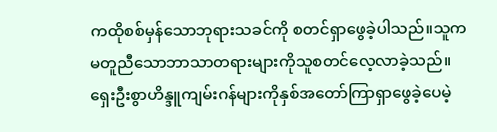ကထိုစစ်မှန်သောဘုရားသခင်ကို စတင်ရှာဖွေခဲ့ပါသည်။သူက မတူညီသောဘာသာတရားများကိုသူစတင်လေ့လာခဲ့သည်။ ရှေးဦးစွာဟိန္ဒူကျမ်းဂန်များကိုနှစ်အတော်ကြာရှာဖွေခဲ့ပေမဲ့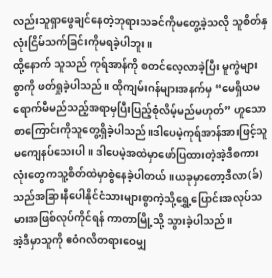လည်းသူရှာဖွေချင်နေတဲ့ဘုရားသခင်ကိုမတွေ့ခဲ့သလို သူစိတ်နှလုံးငြိမ်သက်ခြင်းကိုမရခဲ့ပါဘူး။
ထို့နောက် သူသည် ကုရ်အာန်ကို စတင်လေ့လာခဲ့ပြီး မူကွဲများစွာကို ဖတ်ရှုခဲ့ပါသည်။ ထိုကျမ်းဂန်များအနက်မှ “မေရှိယမရောက်မီမည်သည့်အရာမှပြီးပြည့်စုံလိမ့်မည်မဟုတ်” ဟူသောစာကြောင်းကိုသူတွေ့ရှိခဲ့ပါသည်။ဒါပေမဲ့ကုရ်အာန်အားဖြင့်သူမကျေနပ်သေးပါ။ ဒါပေမဲ့အထဲမှာဖော်ပြထားတဲ့အဲ့ဒီစကားလုံးတွေကသူ့စိတ်ထဲမှာစွဲနေခဲ့ပါတယ်။ယခုမှာတော့ဒီလာ(ခ်)သည်အခြားနီပေါနိုင်ငံသားများစွာကဲ့သို့ရွှေ့ပြောင်းအလုပ်သမားအဖြစ်လုပ်ကိုင်ရန် ကာတာမြို့သို့ သွားခဲ့ပါသည်။
အဲ့ဒီမှာသူကို ဧဝံဂလိတရားဝေမျှ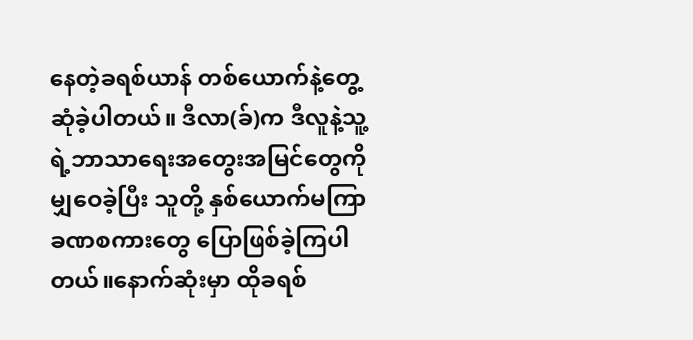နေတဲ့ခရစ်ယာန် တစ်ယောက်နဲ့တွေ့ဆုံခဲ့ပါတယ်။ ဒီလာ(ခ်)က ဒီလူနဲ့သူ့ရဲ့ဘာသာရေးအတွေးအမြင်တွေကို မျှဝေခဲ့ပြီး သူတို့ နှစ်ယောက်မကြာခဏစကားတွေ ပြောဖြစ်ခဲ့ကြပါတယ်။နောက်ဆုံးမှာ ထိုခရစ်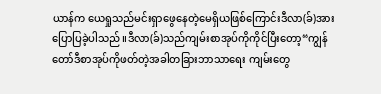ယာန်က ယေရှုသည်မင်းရှာဖွေနေတဲ့မေရှိယဖြစ်ကြောင်းဒီလာ(ခ်)အားပြောပြခဲ့ပါသည်။ဒီလာ(ခ်)သည်ကျမ်းစာအုပ်ကိုကိုင်ပြီးတော့“ကျွန်တော်ဒီစာအုပ်ကိုဖတ်တဲ့အခါတခြားဘာသာရေး ကျမ်းတွေ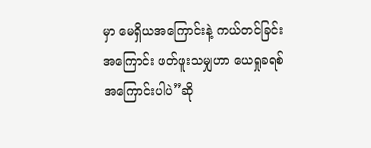မှာ မေရှိယအကြောင်းနဲ့ ကယ်တင်ခြင်းအကြောင်း ဖတ်ဖူးသမျှဟာ ယေရှုခရစ်အကြောင်းပါပဲ”ဆို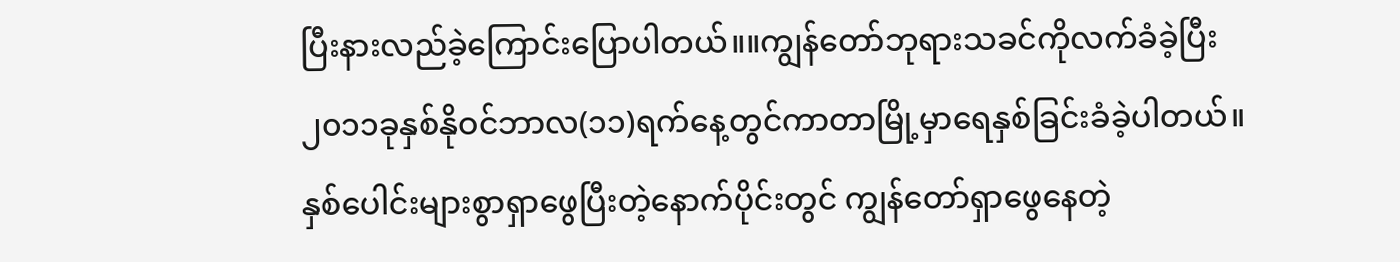ပြီးနားလည်ခဲ့ကြောင်းပြောပါတယ်။။ကျွန်တော်ဘုရားသခင်ကိုလက်ခံခဲ့ပြီး၂၀၁၁ခုနှစ်နိုဝင်ဘာလ(၁၁)ရက်နေ့တွင်ကာတာမြို့မှာရေနှစ်ခြင်းခံခဲ့ပါတယ်။နှစ်ပေါင်းများစွာရှာဖွေပြီးတဲ့နောက်ပိုင်းတွင် ကျွန်တော်ရှာဖွေနေတဲ့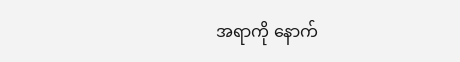အရာကို နောက်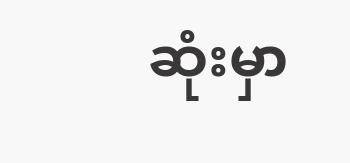ဆုံးမှာ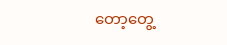တော့တွေ့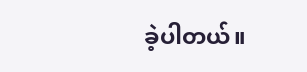ခဲ့ပါတယ်။